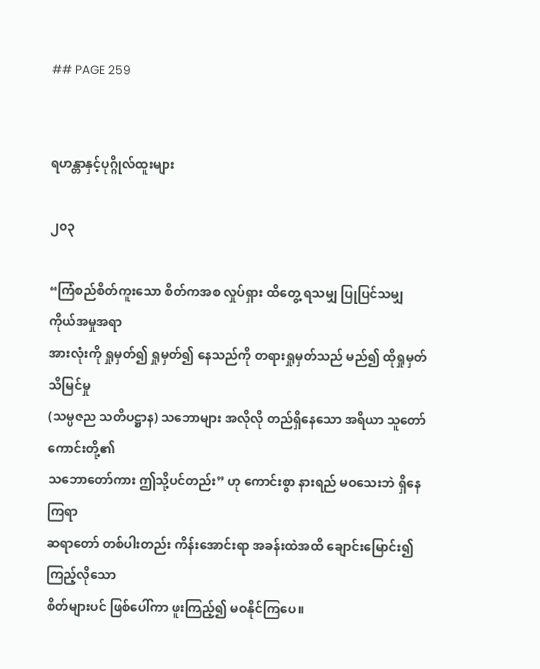## PAGE 259


ရဟန္တာနှင့်ပုဂ္ဂိုလ်ထူးများ

၂၀၃

“ကြံစည်စိတ်ကူးသော စိတ်ကအစ လှုပ်ရှား ထိတွေ့ ရသမျှ ပြုပြင်သမျှ ကိုယ်အမှုအရာ
အားလုံးကို ရှုမှတ်၍ ရှုမှတ်၍ နေသည်ကို တရားရှုမှတ်သည် မည်၍ ထိုရှုမှတ်သိမြင်မှု
(သမ္ပဇည သတိပဋ္ဌာန) သဘောများ အလိုလို တည်ရှိနေသော အရိယာ သူတော်ကောင်းတို့၏
သဘောတော်ကား ဤသို့ပင်တည်း” ဟု ကောင်းစွာ နားရည် မဝသေးဘဲ ရှိနေကြရာ
ဆရာတော် တစ်ပါးတည်း ကိန်းအောင်းရာ အခန်းထဲအထိ ချောင်းမြောင်း၍ ကြည့်လိုသော
စိတ်များပင် ဖြစ်ပေါ်ကာ ဖူးကြည့်၍ မဝနိုင်ကြပေ။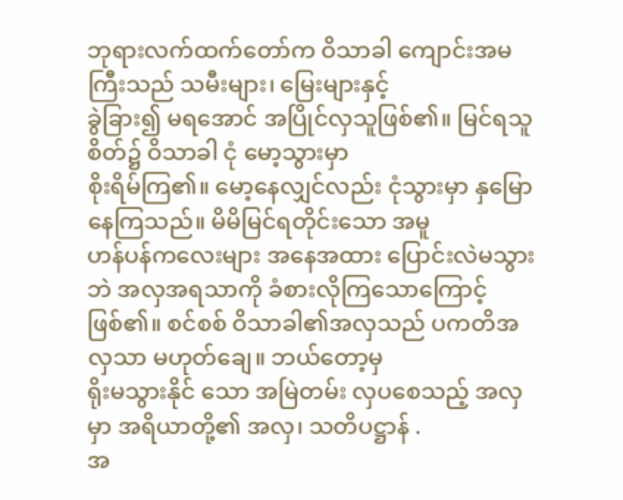ဘုရားလက်ထက်တော်က ဝိသာခါ ကျောင်းအမကြီးသည် သမီးများ၊ မြေးများနှင့်
ခွဲခြား၍ မရအောင် အပြိုင်လှသူဖြစ်၏။ မြင်ရသူစိတ်၌ ဝိသာခါ ငုံ မော့သွားမှာ
စိုးရိမ်ကြ၏။ မော့နေလျှင်လည်း ငုံသွားမှာ နှမြောနေကြသည်။ မိမိမြင်ရတိုင်းသော အမူ
ဟန်ပန်ကလေးများ အနေအထား ပြောင်းလဲမသွားဘဲ အလှအရသာကို ခံစားလိုကြသောကြောင့်
ဖြစ်၏။ စင်စစ် ဝိသာခါ၏အလှသည် ပကတိအလှသာ မဟုတ်ချေ။ ဘယ်တော့မှ
ရိုးမသွားနိုင် သော အမြဲတမ်း လှပစေသည့် အလှမှာ အရိယာတို့၏ အလှ၊ သတိပဋ္ဌာန် .
အ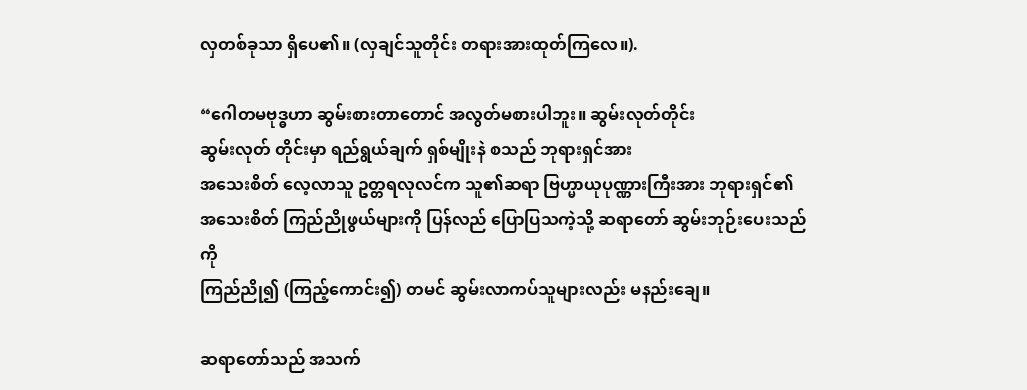လှတစ်ခုသာ ရှိပေ၏။ (လှချင်သူတိုင်း တရားအားထုတ်ကြလေ။).

“ဂေါတမဗုဒ္ဓဟာ ဆွမ်းစားတာတောင် အလွတ်မစားပါဘူး။ ဆွမ်းလုတ်တိုင်း
ဆွမ်းလုတ် တိုင်းမှာ ရည်ရွယ်ချက် ရှစ်မျိုးနဲ စသည် ဘုရားရှင်အား
အသေးစိတ် လေ့လာသူ ဥတ္တရလုလင်က သူ၏ဆရာ ဗြဟ္မာယုပုဏ္ဏားကြီးအား ဘုရားရှင်၏
အသေးစိတ် ကြည်ညိုဖွယ်များကို ပြန်လည် ပြောပြသကဲ့သို့ ဆရာတော် ဆွမ်းဘုဉ်းပေးသည်ကို
ကြည်ညို၍ (ကြည့်ကောင်း၍) တမင် ဆွမ်းလာကပ်သူများလည်း မနည်းချေ။

ဆရာတော်သည် အသက်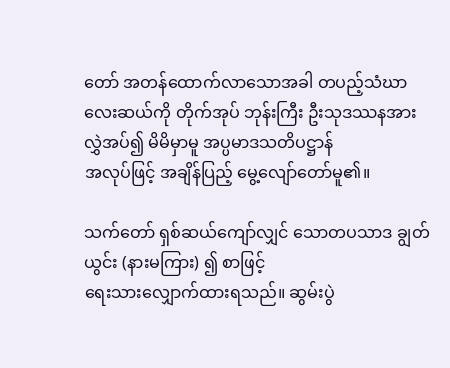တော် အတန်ထောက်လာသောအခါ တပည့်သံဃာ
လေးဆယ်ကို တိုက်အုပ် ဘုန်းကြီး ဦးသုဒဿနအား လွှဲအပ်၍ မိမိမှာမူ အပ္ပမာဒသတိပဋ္ဌာန်
အလုပ်ဖြင့် အချိန်ပြည့် မွေ့လျော်တော်မူ၏။

သက်တော် ရှစ်ဆယ်ကျော်လျှင် သောတပသာဒ ချွတ်ယွင်း (နားမကြား) ၍ စာဖြင့်
ရေးသားလျှောက်ထားရသည်။ ဆွမ်းပွဲ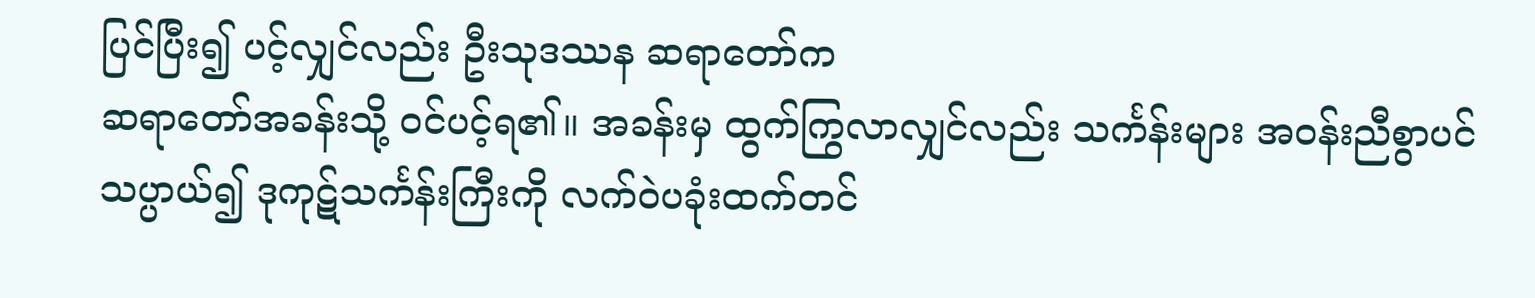ပြင်ပြီး၍ ပင့်လျှင်လည်း ဦးသုဒဿန ဆရာတော်က
ဆရာတော်အခန်းသို့ ဝင်ပင့်ရ၏။ အခန်းမှ ထွက်ကြွလာလျှင်လည်း သင်္ကန်းများ အဝန်းညီစွာပင်
သပ္ပာယ်၍ ဒုကုဋ်သင်္ကန်းကြီးကို လက်ဝဲပခုံးထက်တင်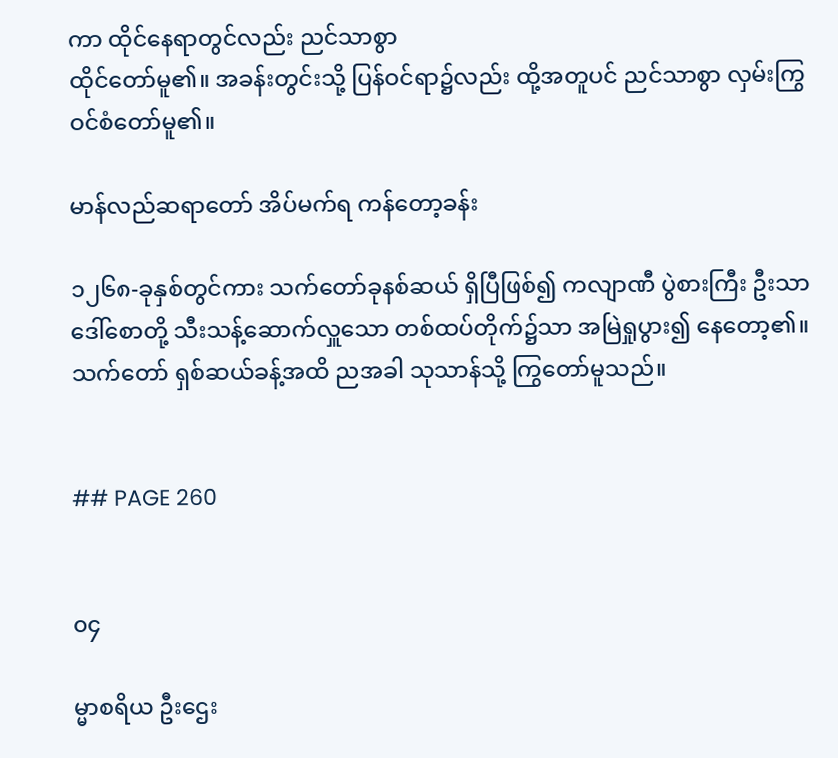ကာ ထိုင်နေရာတွင်လည်း ညင်သာစွာ
ထိုင်တော်မူ၏။ အခန်းတွင်းသို့ ပြန်ဝင်ရာ၌လည်း ထို့အတူပင် ညင်သာစွာ လှမ်းကြွ
ဝင်စံတော်မူ၏။

မာန်လည်ဆရာတော် အိပ်မက်ရ ကန်တော့ခန်း

၁၂၆၈-ခုနှစ်တွင်ကား သက်တော်ခုနစ်ဆယ် ရှိပြီဖြစ်၍ ကလျာဏီ ပွဲစားကြီး ဦးသာ
ဒေါ်စောတို့ သီးသန့်ဆောက်လှူသော တစ်ထပ်တိုက်၌သာ အမြဲရှုပွား၍ နေတော့၏။
သက်တော် ရှစ်ဆယ်ခန့်အထိ ညအခါ သုသာန်သို့ ကြွတော်မူသည်။


## PAGE 260


၀၄

မ္မာစရိယ ဦးဌေး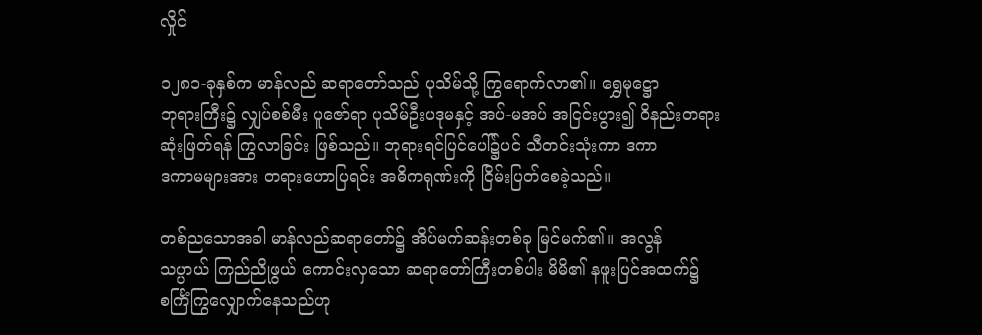လှိုင်

၁၂၈၁-ခုနှစ်က မာန်လည် ဆရာတော်သည် ပုသိမ်သို့ ကြွရောက်လာ၏။ ရွှေမုဋ္ဌော
ဘုရားကြီး၌ လျှပ်စစ်မီး ပူဇော်ရာ ပုသိမ်ဦးပဒုမနှင့် အပ်-မအပ် အငြင်းပွား၍ ဝိနည်းတရား
ဆုံးဖြတ်ရန် ကြွလာခြင်း ဖြစ်သည်။ ဘုရားရင်ပြင်ပေါ်၌ပင် သီတင်းသုံးကာ ဒကာ
ဒကာမများအား တရားဟောပြရင်း အဓိကရုဏ်းကို ငြိမ်းပြတ်စေခဲ့သည်။

တစ်ညသောအခါ မာန်လည်ဆရာတော်၌ အိပ်မက်ဆန်းတစ်ခု မြင်မက်၏။ အလွန်
သပ္ပာယ် ကြည်ညိုဖွယ် ကောင်းလှသော ဆရာတော်ကြီးတစ်ပါး မိမိ၏ နဖူးပြင်အထက်၌
စင်္ကြံကြွလျှောက်နေသည်ဟု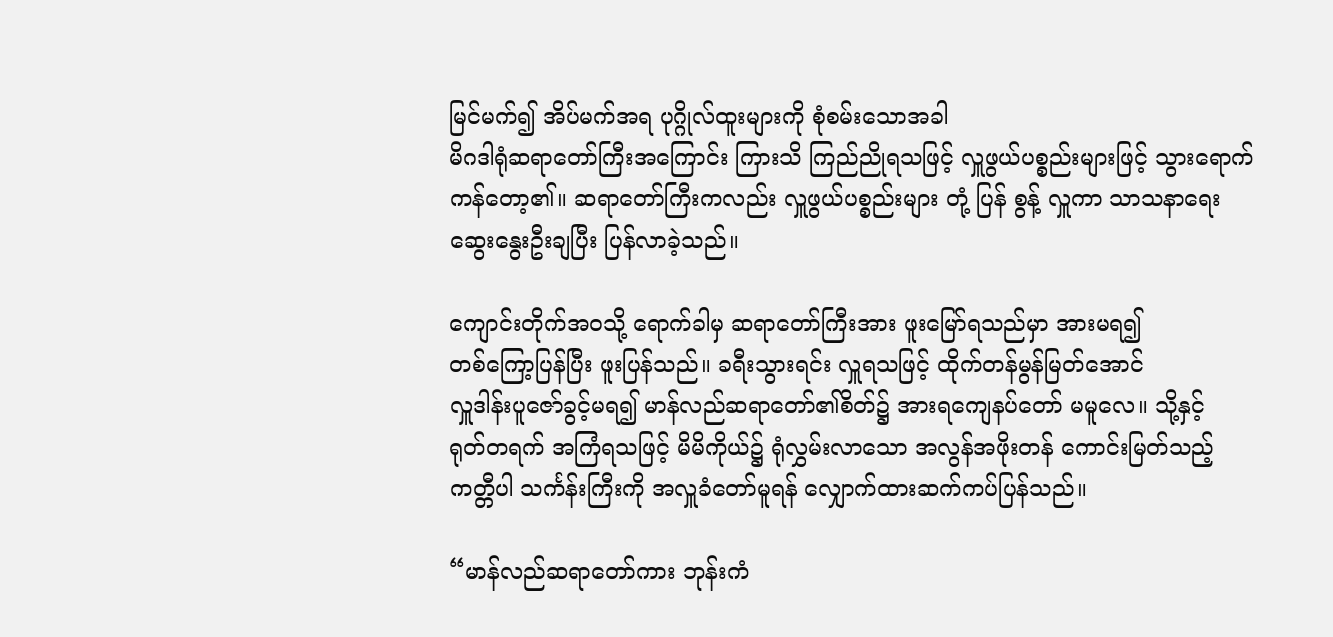မြင်မက်၍ အိပ်မက်အရ ပုဂ္ဂိုလ်ထူးများကို စုံစမ်းသောအခါ
မိဂဒါရုံဆရာတော်ကြီးအကြောင်း ကြားသိ ကြည်ညိုရသဖြင့် လှူဖွယ်ပစ္စည်းများဖြင့် သွားရောက်
ကန်တော့၏။ ဆရာတော်ကြီးကလည်း လှူဖွယ်ပစ္စည်းများ တုံ့ ပြန် စွန့် လှူကာ သာသနာရေး
ဆွေးနွေးဦးချပြီး ပြန်လာခဲ့သည်။

ကျောင်းတိုက်အဝသို့ ရောက်ခါမှ ဆရာတော်ကြီးအား ဖူးမြော်ရသည်မှာ အားမရ၍
တစ်ကြော့ပြန်ပြီး ဖူးပြန်သည်။ ခရီးသွားရင်း လှူရသဖြင့် ထိုက်တန်မွန်မြတ်အောင်
လှူဒါန်းပူဇော်ခွင့်မရ၍ မာန်လည်ဆရာတော်၏စိတ်၌ အားရကျေနပ်တော် မမူလေ။ သို့နှင့်
ရုတ်တရက် အကြံရသဖြင့် မိမိကိုယ်၌ ရုံလွှမ်းလာသော အလွန်အဖိုးတန် ကောင်းမြတ်သည့်
ကတ္တီပါ သင်္ကန်းကြီးကို အလှူခံတော်မူရန် လျှောက်ထားဆက်ကပ်ပြန်သည်။

“မာန်လည်ဆရာတော်ကား ဘုန်းကံ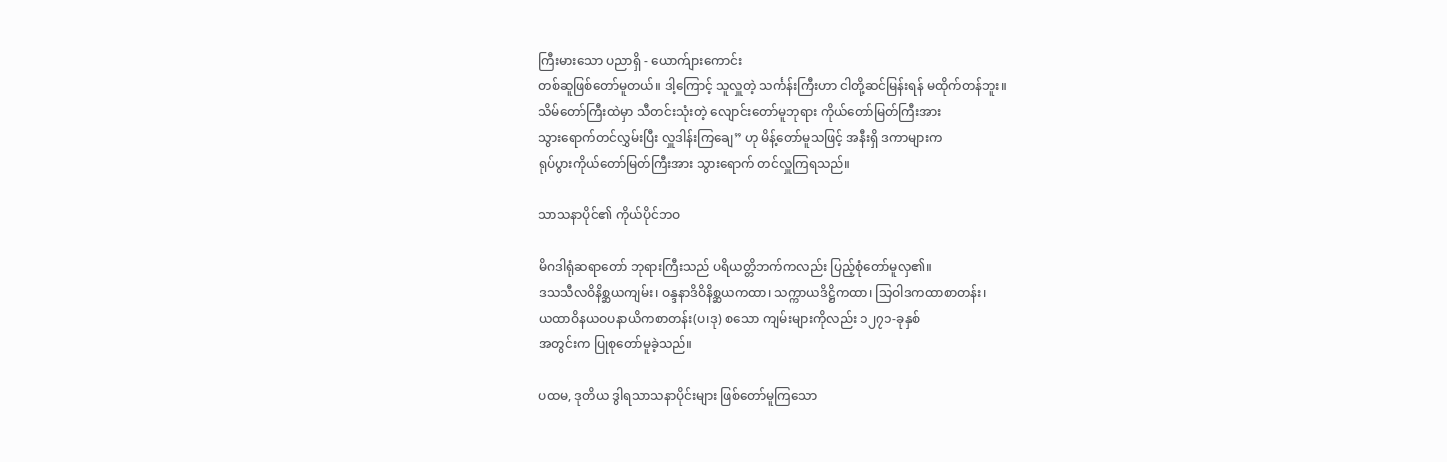ကြီးမားသော ပညာရှိ - ယောက်ျားကောင်း
တစ်ဆူဖြစ်တော်မူတယ်။ ဒါ့ကြောင့် သူလှူတဲ့ သင်္ကန်းကြီးဟာ ငါတို့ဆင်မြန်းရန် မထိုက်တန်ဘူး။
သိမ်တော်ကြီးထဲမှာ သီတင်းသုံးတဲ့ လျောင်းတော်မူဘုရား ကိုယ်တော်မြတ်ကြီးအား
သွားရောက်တင်လွှမ်းပြီး လှူဒါန်းကြချေ” ဟု မိန့်တော်မူသဖြင့် အနီးရှိ ဒကာများက
ရုပ်ပွားကိုယ်တော်မြတ်ကြီးအား သွားရောက် တင်လှူကြရသည်။

သာသနာပိုင်၏ ကိုယ်ပိုင်ဘဝ

မိဂဒါရုံဆရာတော် ဘုရားကြီးသည် ပရိယတ္တိဘက်ကလည်း ပြည့်စုံတော်မူလှ၏။
ဒသသီလဝိနိစ္ဆယကျမ်း၊ ဝန္ဒနာဒိဝိနိစ္ဆယကထာ၊ သက္ကာယဒိဋ္ဌိကထာ၊ သြဝါဒကထာစာတန်း၊
ယထာဝိနယဝပနာယိကစာတန်း(ပ၊ဒု) စသော ကျမ်းများကိုလည်း ၁၂၇၁-ခုနှစ်
အတွင်းက ပြုစုတော်မူခဲ့သည်။

ပထမ, ဒုတိယ ဒွါရသာသနာပိုင်းများ ဖြစ်တော်မူကြသော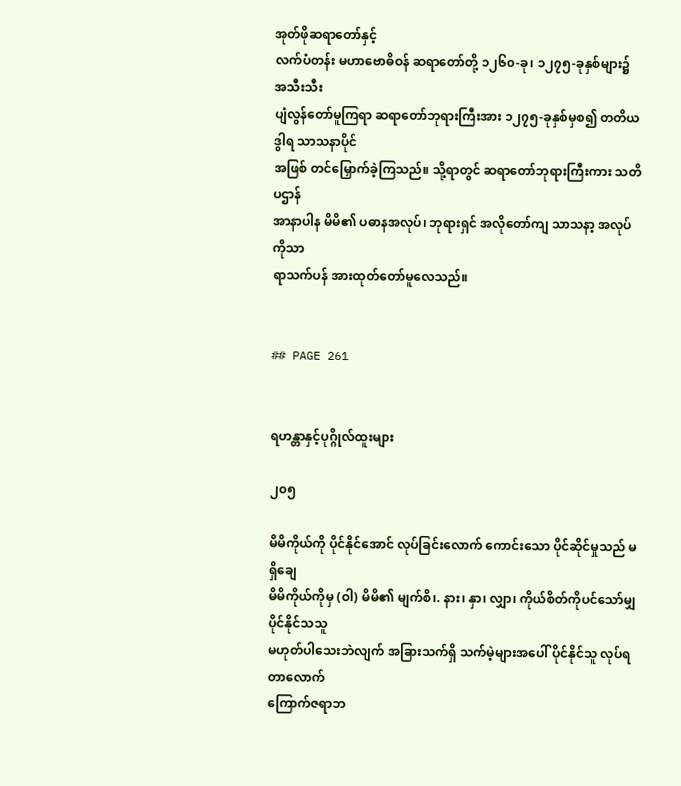အုတ်ဖိုဆရာတော်နှင့်
လက်ပံတန်း မဟာဗောဓိဝန် ဆရာတော်တို့ ၁၂၆၀-ခု၊ ၁၂၇၅-ခုနှစ်များ၌ အသီးသီး
ပျံလွန်တော်မူကြရာ ဆရာတော်ဘုရားကြီးအား ၁၂၇၅-ခုနှစ်မှစ၍ တတိယဒွါရ သာသနာပိုင်
အဖြစ် တင်မြှောက်ခဲ့ကြသည်။ သို့ရာတွင် ဆရာတော်ဘုရားကြီးကား သတိပဌာန်
အာနာပါန မိမိ၏ ပဓာနအလုပ်၊ ဘုရားရှင် အလိုတော်ကျ သာသနာ့ အလုပ်ကိုသာ
ရာသက်ပန် အားထုတ်တော်မူလေသည်။


## PAGE 261


ရဟန္တာနှင့်ပုဂ္ဂိုလ်ထူးများ

၂၀၅

မိမိကိုယ်ကို ပိုင်နိုင်အောင် လုပ်ခြင်းလောက် ကောင်းသော ပိုင်ဆိုင်မှုသည် မရှိချေ
မိမိကိုယ်ကိုမှ (ဝါ) မိမိ၏ မျက်စိ၊. နား၊ နှာ၊ လျှာ၊ ကိုယ်စိတ်ကိုပင်သော်မျှ ပိုင်နိုင်သသူ
မဟုတ်ပါသေးဘဲလျက် အခြားသက်ရှိ သက်မဲ့များအပေါ် ပိုင်နိုင်သူ လုပ်ရတာလောက်
ကြောက်ဇရာဘ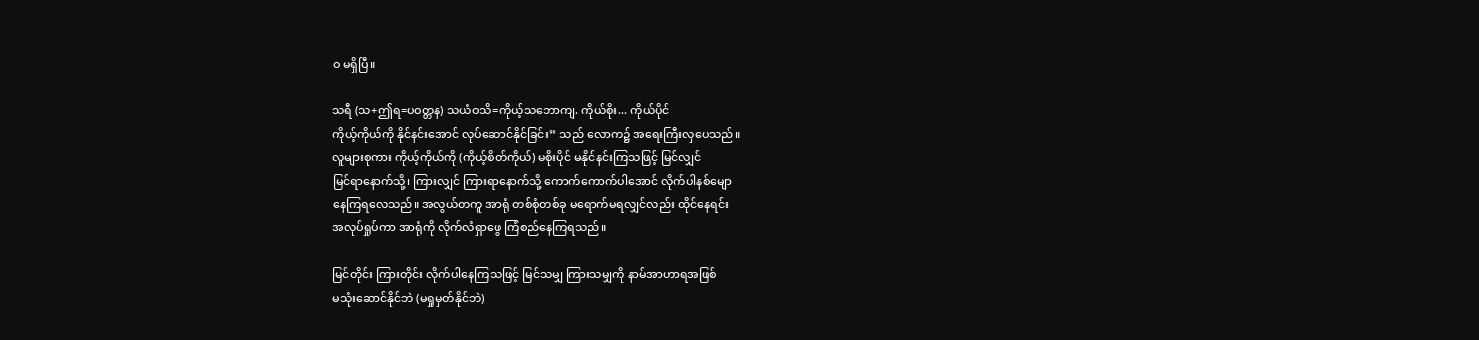ဝ မရှိပြီ။

သရီ (သ+ဤရ=ပဝတ္တန) သယံဝသိ=ကိုယ့်သဘောကျ. ကိုယ်စိုး... ကိုယ်ပိုင်
ကိုယ့်ကိုယ်ကို နိုင်နင်းအောင် လုပ်ဆောင်နိုင်ခြင်း” သည် လောက၌ အရေးကြီးလှပေသည်။
လူများစုကား ကိုယ့်ကိုယ်ကို (ကိုယ့်စိတ်ကိုယ်) မစိုးပိုင် မနိုင်နင်းကြသဖြင့် မြင်လျှင်
မြင်ရာနောက်သို့၊ ကြားလျှင် ကြားရာနောက်သို့ ကောက်ကောက်ပါအောင် လိုက်ပါနစ်မျော
နေကြရလေသည်။ အလွယ်တကူ အာရုံ တစ်စုံတစ်ခု မရောက်မရလျှင်လည်း ထိုင်နေရင်း
အလုပ်ရှုပ်ကာ အာရုံကို လိုက်လံရှာဖွေ ကြံစည်နေကြရသည်။

မြင်တိုင်း ကြားတိုင်း လိုက်ပါနေကြသဖြင့် မြင်သမျှ ကြားသမျှကို နာမ်အာဟာရအဖြစ်
မသုံးဆောင်နိုင်ဘဲ (မရှုမှတ်နိုင်ဘဲ)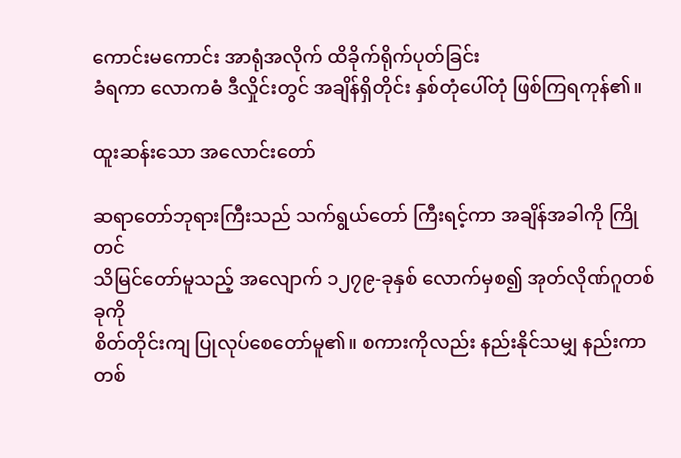ကောင်းမကောင်း အာရုံအလိုက် ထိခိုက်ရိုက်ပုတ်ခြင်း
ခံရကာ လောကဓံ ဒီလှိုင်းတွင် အချိန်ရှိတိုင်း နှစ်တုံပေါ်တုံ ဖြစ်ကြရကုန်၏။

ထူးဆန်းသော အလောင်းတော်

ဆရာတော်ဘုရားကြီးသည် သက်ရွယ်တော် ကြီးရင့်ကာ အချိန်အခါကို ကြိုတင်
သိမြင်တော်မူသည့် အလျောက် ၁၂၇၉-ခုနှစ် လောက်မှစ၍ အုတ်လိုဏ်ဂူတစ်ခုကို
စိတ်တိုင်းကျ ပြုလုပ်စေတော်မူ၏။ စကားကိုလည်း နည်းနိုင်သမျှ နည်းကာ တစ်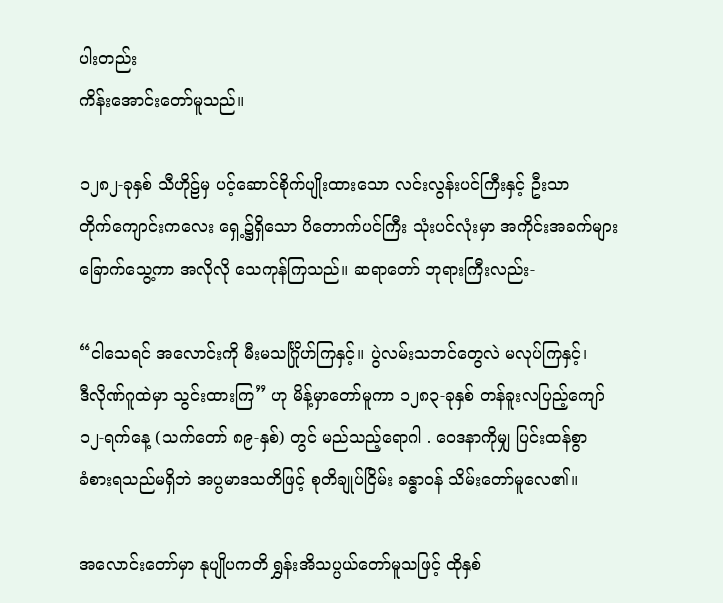ပါးတည်း
ကိန်းအောင်းတော်မူသည်။

၁၂၈၂-ခုနှစ် သီဟိုဠ်မှ ပင့်ဆောင်စိုက်ပျိုးထားသော လင်းလွန်းပင်ကြီးနှင့် ဦးသာ
တိုက်ကျောင်းကလေး ရှေ့၌ရှိသော ပိတောက်ပင်ကြီး သုံးပင်လုံးမှာ အကိုင်းအခက်များ
ခြောက်သွေ့ကာ အလိုလို သေကုန်ကြသည်။ ဆရာတော် ဘုရားကြီးလည်း-

“ငါသေရင် အလောင်းကို မီးမသင်္ဂြိုဟ်ကြနှင့်။ ပွဲလမ်းသဘင်တွေလဲ မလုပ်ကြနှင့်၊
ဒီလိုဏ်ဂူထဲမှာ သွင်းထားကြ” ဟု မိန့်မှာတော်မူကာ ၁၂၈၃-ခုနှစ် တန်ခူးလပြည့်ကျော်
၁၂-ရက်နေ့ (သက်တော် ၈၉-နှစ်) တွင် မည်သည့်ရောဂါ . ဝေဒနာကိုမျှ ပြင်းထန်စွာ
ခံစားရသည်မရှိဘဲ အပ္ပမာဒသတိဖြင့် စုတိချုပ်ငြိမ်း ခန္ဓာဝန် သိမ်းတော်မူလေ၏။

အလောင်းတော်မှာ နုပျိုပကတိ ရွှန်းအိသပ္ပယ်တော်မူသဖြင့် ထိုနှစ်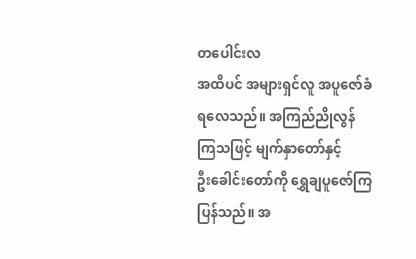တပေါင်းလ
အထိပင် အများရှင်လူ အပူဇော်ခံရလေသည်။ အကြည်ညိုလွန်ကြသဖြင့် မျက်နှာတော်နှင့်
ဦးခေါင်းတော်ကို ရွှေချပူဇော်ကြပြန်သည်။ အ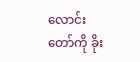လောင်းတော်ကို ခိုး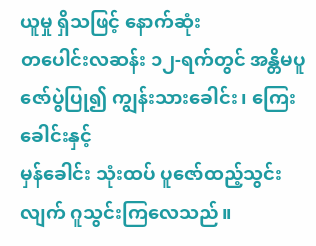ယူမှု ရှိသဖြင့် နောက်ဆုံး
တပေါင်းလဆန်း ၁၂-ရက်တွင် အန္တိမပူဇော်ပွဲပြု၍ ကျွန်းသားခေါင်း၊ ကြေးခေါင်းနှင့်
မှန်ခေါင်း သုံးထပ် ပူဇော်ထည့်သွင်းလျက် ဂူသွင်းကြလေသည်။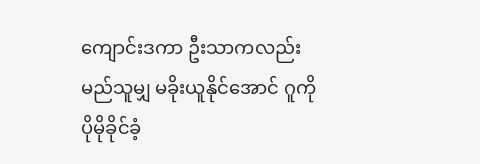ကျောင်းဒကာ ဦးသာကလည်း
မည်သူမျှ မခိုးယူနိုင်အောင် ဂူကို ပိုမိုခိုင်ခံ့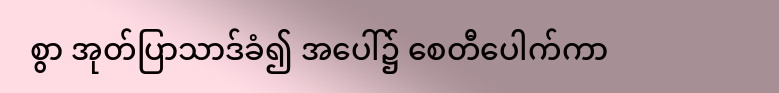စွာ အုတ်ပြာသာဒ်ခံ၍ အပေါ်၌ စေတီပေါက်ကာ